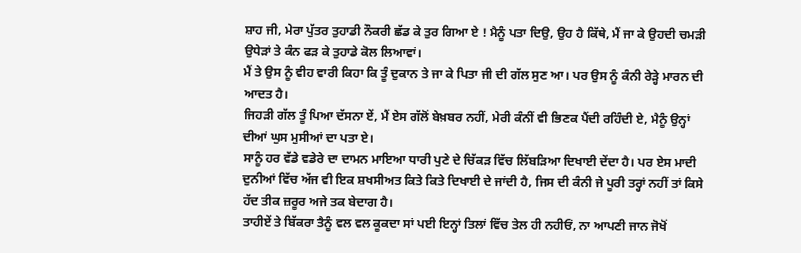ਸ਼ਾਹ ਜੀ, ਮੇਰਾ ਪੁੱਤਰ ਤੁਹਾਡੀ ਨੌਕਰੀ ਛੱਡ ਕੇ ਤੁਰ ਗਿਆ ਏ ! ਮੈਨੂੰ ਪਤਾ ਦਿਉ, ਉਹ ਹੈ ਕਿੱਥੇ, ਮੈਂ ਜਾ ਕੇ ਉਹਦੀ ਚਮੜੀ ਉਧੇੜਾਂ ਤੇ ਕੰਨ ਫੜ ਕੇ ਤੁਹਾਡੇ ਕੋਲ ਲਿਆਵਾਂ।
ਮੈਂ ਤੇ ਉਸ ਨੂੰ ਵੀਹ ਵਾਰੀ ਕਿਹਾ ਕਿ ਤੂੰ ਦੁਕਾਨ ਤੇ ਜਾ ਕੇ ਪਿਤਾ ਜੀ ਦੀ ਗੱਲ ਸੁਣ ਆ। ਪਰ ਉਸ ਨੂੰ ਕੰਨੀ ਰੇੜ੍ਹੇ ਮਾਰਨ ਦੀ ਆਦਤ ਹੈ।
ਜਿਹੜੀ ਗੱਲ ਤੂੰ ਪਿਆ ਦੱਸਨਾ ਏਂ, ਮੈਂ ਏਸ ਗੱਲੋਂ ਬੇਖ਼ਬਰ ਨਹੀਂ, ਮੇਰੀ ਕੰਨੀਂ ਵੀ ਭਿਣਕ ਪੈਂਦੀ ਰਹਿੰਦੀ ਏ, ਮੈਨੂੰ ਉਨ੍ਹਾਂ ਦੀਆਂ ਘੁਸ ਮੁਸੀਆਂ ਦਾ ਪਤਾ ਏ।
ਸਾਨੂੰ ਹਰ ਵੱਡੇ ਵਡੇਰੇ ਦਾ ਦਾਮਨ ਮਾਇਆ ਧਾਰੀ ਪੁਣੇ ਦੇ ਚਿੱਕੜ ਵਿੱਚ ਲਿੱਬੜਿਆ ਦਿਖਾਈ ਦੇਂਦਾ ਹੈ। ਪਰ ਏਸ ਮਾਦੀ ਦੁਨੀਆਂ ਵਿੱਚ ਅੱਜ ਵੀ ਇਕ ਸ਼ਖਸੀਅਤ ਕਿਤੇ ਕਿਤੇ ਦਿਖਾਈ ਦੇ ਜਾਂਦੀ ਹੈ, ਜਿਸ ਦੀ ਕੰਨੀ ਜੇ ਪੂਰੀ ਤਰ੍ਹਾਂ ਨਹੀਂ ਤਾਂ ਕਿਸੇ ਹੱਦ ਤੀਕ ਜ਼ਰੂਰ ਅਜੇ ਤਕ ਬੇਦਾਗ ਹੈ।
ਤਾਹੀਏਂ ਤੇ ਬਿੱਕਰਾ ਤੈਨੂੰ ਵਲ ਵਲ ਕੂਕਦਾ ਸਾਂ ਪਈ ਇਨ੍ਹਾਂ ਤਿਲਾਂ ਵਿੱਚ ਤੇਲ ਹੀ ਨਹੀਓਂ, ਨਾ ਆਪਣੀ ਜਾਨ ਜੋਖੋਂ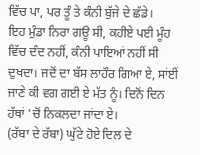ਵਿੱਚ ਪਾ, ਪਰ ਤੂੰ ਤੇ ਕੰਨੀ ਬੁੱਜੇ ਦੇ ਛੱਡੇ।
ਇਹ ਮੁੰਡਾ ਨਿਰਾ ਗਊ ਸੀ, ਕਹੀਏ ਪਈ ਮੂੰਹ ਵਿੱਚ ਦੰਦ ਨਹੀਂ, ਕੰਨੀ ਪਾਇਆਂ ਨਹੀਂ ਸੀ ਦੁਖਦਾ। ਜਦੋਂ ਦਾ ਬੱਸ ਲਾਹੌਰ ਗਿਆ ਏ, ਸਾਂਈਂ ਜਾਣੇ ਕੀ ਵਗ ਗਈ ਏ ਮੱਤ ਨੂੰ। ਦਿਨੋਂ ਦਿਨ ਹੱਥਾਂ 'ਚੋਂ ਨਿਕਲਦਾ ਜਾਂਦਾ ਏ।
(ਰੱਬਾ ਦੇ ਰੱਬਾ) ਘੁੱਟੇ ਹੋਏ ਦਿਲ ਦੇ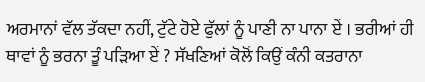ਅਰਮਾਨਾਂ ਵੱਲ ਤੱਕਦਾ ਨਹੀਂ, ਟੁੱਟੇ ਹੋਏ ਫੁੱਲਾਂ ਨੂੰ ਪਾਣੀ ਨਾ ਪਾਨਾ ਏਂ । ਭਰੀਆਂ ਹੀ ਥਾਵਾਂ ਨੂੰ ਭਰਨਾ ਤੂੰ ਪੜਿਆ ਏਂ ? ਸੱਖਣਿਆਂ ਕੋਲੋਂ ਕਿਉਂ ਕੰਨੀ ਕਤਰਾਨਾ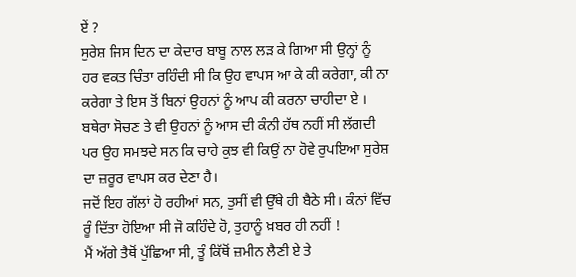ਏਂ ?
ਸੁਰੇਸ਼ ਜਿਸ ਦਿਨ ਦਾ ਕੇਦਾਰ ਬਾਬੂ ਨਾਲ ਲੜ ਕੇ ਗਿਆ ਸੀ ਉਨ੍ਹਾਂ ਨੂੰ ਹਰ ਵਕਤ ਚਿੰਤਾ ਰਹਿੰਦੀ ਸੀ ਕਿ ਉਹ ਵਾਪਸ ਆ ਕੇ ਕੀ ਕਰੇਗਾ, ਕੀ ਨਾ ਕਰੇਗਾ ਤੇ ਇਸ ਤੋਂ ਬਿਨਾਂ ਉਹਨਾਂ ਨੂੰ ਆਪ ਕੀ ਕਰਨਾ ਚਾਹੀਦਾ ਏ । ਬਥੇਰਾ ਸੋਚਣ ਤੇ ਵੀ ਉਹਨਾਂ ਨੂੰ ਆਸ ਦੀ ਕੰਨੀ ਹੱਥ ਨਹੀਂ ਸੀ ਲੱਗਦੀ ਪਰ ਉਹ ਸਮਝਦੇ ਸਨ ਕਿ ਚਾਹੇ ਕੁਝ ਵੀ ਕਿਉਂ ਨਾ ਹੋਵੇ ਰੁਪਇਆ ਸੁਰੇਸ਼ ਦਾ ਜ਼ਰੂਰ ਵਾਪਸ ਕਰ ਦੇਣਾ ਹੈ।
ਜਦੋਂ ਇਹ ਗੱਲਾਂ ਹੋ ਰਹੀਆਂ ਸਨ, ਤੁਸੀਂ ਵੀ ਉੱਥੇ ਹੀ ਬੈਠੇ ਸੀ। ਕੰਨਾਂ ਵਿੱਚ ਰੂੰ ਦਿੱਤਾ ਹੋਇਆ ਸੀ ਜੋ ਕਹਿੰਦੇ ਹੋ, ਤੁਹਾਨੂੰ ਖ਼ਬਰ ਹੀ ਨਹੀਂ !
ਮੈਂ ਅੱਗੇ ਤੈਥੋਂ ਪੁੱਛਿਆ ਸੀ, ਤੂੰ ਕਿੱਥੋਂ ਜ਼ਮੀਨ ਲੈਣੀ ਏ ਤੇ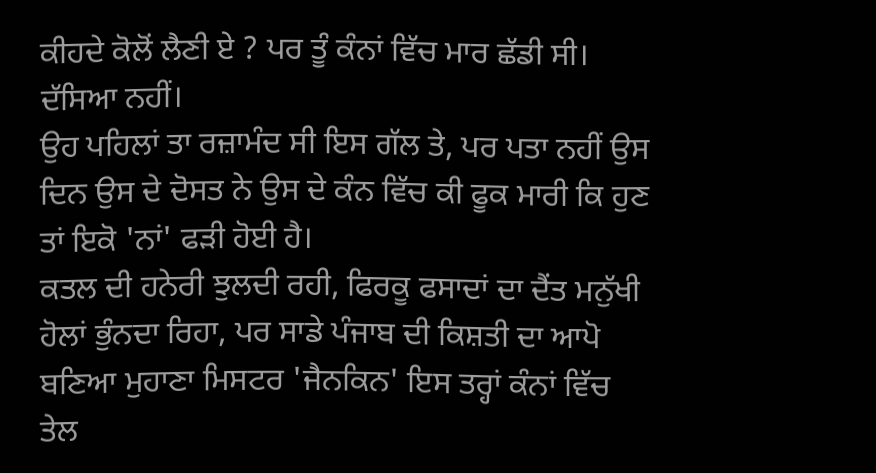ਕੀਹਦੇ ਕੋਲੋਂ ਲੈਣੀ ਏ ? ਪਰ ਤੂੰ ਕੰਨਾਂ ਵਿੱਚ ਮਾਰ ਛੱਡੀ ਸੀ। ਦੱਸਿਆ ਨਹੀਂ।
ਉਹ ਪਹਿਲਾਂ ਤਾ ਰਜ਼ਾਮੰਦ ਸੀ ਇਸ ਗੱਲ ਤੇ, ਪਰ ਪਤਾ ਨਹੀਂ ਉਸ ਦਿਨ ਉਸ ਦੇ ਦੋਸਤ ਨੇ ਉਸ ਦੇ ਕੰਨ ਵਿੱਚ ਕੀ ਫੂਕ ਮਾਰੀ ਕਿ ਹੁਣ ਤਾਂ ਇਕੋ 'ਨਾਂ' ਫੜੀ ਹੋਈ ਹੈ।
ਕਤਲ ਦੀ ਹਨੇਰੀ ਝੁਲਦੀ ਰਹੀ, ਫਿਰਕੂ ਫਸਾਦਾਂ ਦਾ ਦੈਂਤ ਮਨੁੱਖੀ ਹੋਲਾਂ ਭੁੰਨਦਾ ਰਿਹਾ, ਪਰ ਸਾਡੇ ਪੰਜਾਬ ਦੀ ਕਿਸ਼ਤੀ ਦਾ ਆਪੋ ਬਣਿਆ ਮੁਹਾਣਾ ਮਿਸਟਰ 'ਜੈਨਕਿਨ' ਇਸ ਤਰ੍ਹਾਂ ਕੰਨਾਂ ਵਿੱਚ ਤੇਲ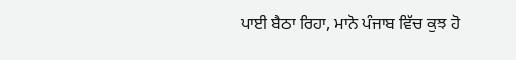ਪਾਈ ਬੈਠਾ ਰਿਹਾ, ਮਾਨੋ ਪੰਜਾਬ ਵਿੱਚ ਕੁਝ ਹੋ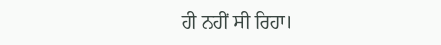ਹੀ ਨਹੀਂ ਸੀ ਰਿਹਾ।